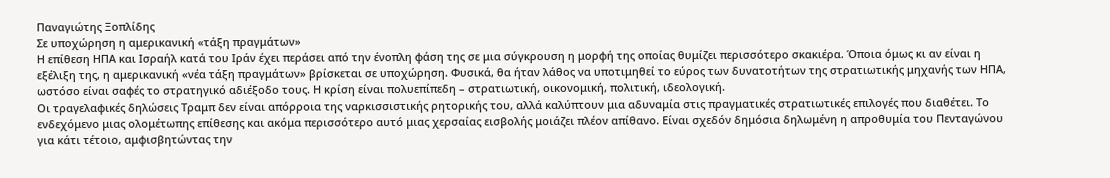Παναγιώτης Ξοπλίδης
Σε υποχώρηση η αμερικανική «τάξη πραγμάτων»
Η επίθεση ΗΠΑ και Ισραήλ κατά του Ιράν έχει περάσει από την ένοπλη φάση της σε μια σύγκρουση η μορφή της οποίας θυμίζει περισσότερο σκακιέρα. Όποια όμως κι αν είναι η εξέλιξη της, η αμερικανική «νέα τάξη πραγμάτων» βρίσκεται σε υποχώρηση. Φυσικά, θα ήταν λάθος να υποτιμηθεί το εύρος των δυνατοτήτων της στρατιωτικής μηχανής των ΗΠΑ, ωστόσο είναι σαφές το στρατηγικό αδιέξοδο τους. Η κρίση είναι πολυεπίπεδη – στρατιωτική, οικονομική, πολιτική, ιδεολογική.
Οι τραγελαφικές δηλώσεις Τραμπ δεν είναι απόρροια της ναρκισσιστικής ρητορικής του, αλλά καλύπτουν μια αδυναμία στις πραγματικές στρατιωτικές επιλογές που διαθέτει. Το ενδεχόμενο μιας ολομέτωπης επίθεσης και ακόμα περισσότερο αυτό μιας χερσαίας εισβολής μοιάζει πλέον απίθανο. Είναι σχεδόν δημόσια δηλωμένη η απροθυμία του Πενταγώνου για κάτι τέτοιο, αμφισβητώντας την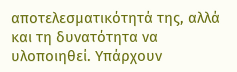αποτελεσματικότητά της, αλλά και τη δυνατότητα να υλοποιηθεί. Υπάρχουν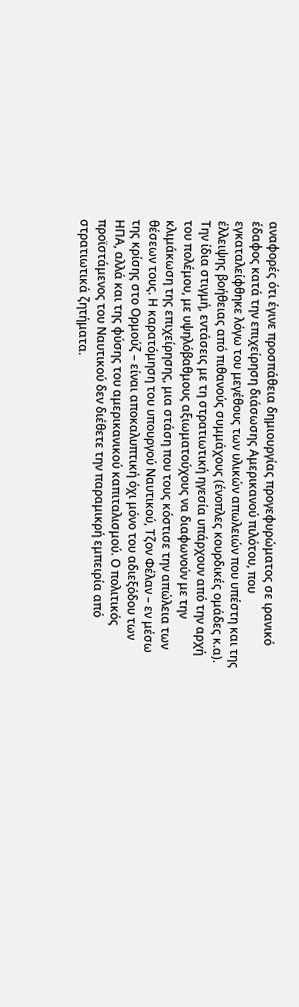αναφορές ότι έγινε προσπάθεια δημιουργίας προγεφυρώματος σε ιρανικό έδαφος κατά την επιχείρηση διάσωσης Αμερικανού πιλότου, που εγκαταλείφθηκε λόγω του μεγέθους των υλικών απωλειών που υπέστη και της έλλειψης βοήθειας από πιθανούς συμμάχους (ένοπλες κουρδικές ομάδες κ.α).
Την ίδια στιγμή, εντάσεις με τη στρατιωτική ηγεσία υπάρχουν από την αρχή του πολέμου, με υψηλόβαθμους αξιωματούχους να διαφωνούν με την κλιμάκωση της επιχείρησης, μια στάση που τους κόστισε την απώλεια των θέσεων τους. Η καρατόμηση του υπουργού Ναυτικού, Τζον Φέλαν – εν μέσω της κρίσης στο Ορμούζ – είναι αποκαλυπτική όχι μόνο του αδιεξόδου των ΗΠΑ, αλλά και της φύσης του αμερικανικού καπιταλισμού. Ο πολιτικός προϊστάμενος του Ναυτικού δεν διέθετε την παραμικρή εμπειρία από στρατιωτικά ζητήματα.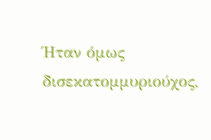Ήταν όμως δισεκατομμυριούχος,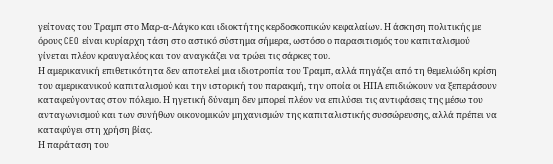γείτονας του Τραμπ στο Μαρ-α-Λάγκο και ιδιοκτήτης κερδοσκοπικών κεφαλαίων. Η άσκηση πολιτικής με όρους CEO είναι κυρίαρχη τάση στο αστικό σύστημα σήμερα, ωστόσο ο παρασιτισμός του καπιταλισμού γίνεται πλέον κραυγαλέος και τον αναγκάζει να τρώει τις σάρκες του.
Η αμερικανική επιθετικότητα δεν αποτελεί μια ιδιοτροπία του Τραμπ, αλλά πηγάζει από τη θεμελιώδη κρίση του αμερικανικού καπιταλισμού και την ιστορική του παρακμή, την οποία οι ΗΠΑ επιδιώκουν να ξεπεράσουν καταφεύγοντας στον πόλεμο. Η ηγετική δύναμη δεν μπορεί πλέον να επιλύσει τις αντιφάσεις της μέσω του ανταγωνισμού και των συνήθων οικονομικών μηχανισμών της καπιταλιστικής συσσώρευσης, αλλά πρέπει να καταφύγει στη χρήση βίας.
Η παράταση του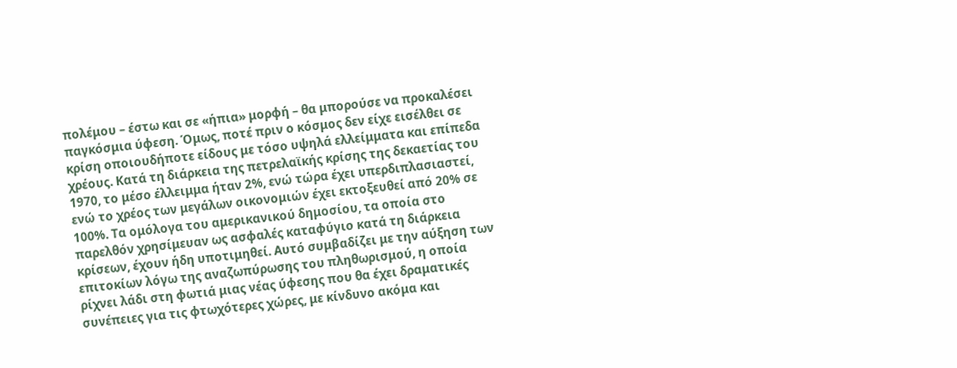πολέμου – έστω και σε «ήπια» μορφή – θα μπορούσε να προκαλέσει παγκόσμια ύφεση. Όμως, ποτέ πριν ο κόσμος δεν είχε εισέλθει σε κρίση οποιουδήποτε είδους με τόσο υψηλά ελλείμματα και επίπεδα χρέους. Κατά τη διάρκεια της πετρελαϊκής κρίσης της δεκαετίας του 1970, το μέσο έλλειμμα ήταν 2%, ενώ τώρα έχει υπερδιπλασιαστεί, ενώ το χρέος των μεγάλων οικονομιών έχει εκτοξευθεί από 20% σε 100%. Τα ομόλογα του αμερικανικού δημοσίου, τα οποία στο παρελθόν χρησίμευαν ως ασφαλές καταφύγιο κατά τη διάρκεια κρίσεων, έχουν ήδη υποτιμηθεί. Αυτό συμβαδίζει με την αύξηση των επιτοκίων λόγω της αναζωπύρωσης του πληθωρισμού, η οποία ρίχνει λάδι στη φωτιά μιας νέας ύφεσης που θα έχει δραματικές συνέπειες για τις φτωχότερες χώρες, με κίνδυνο ακόμα και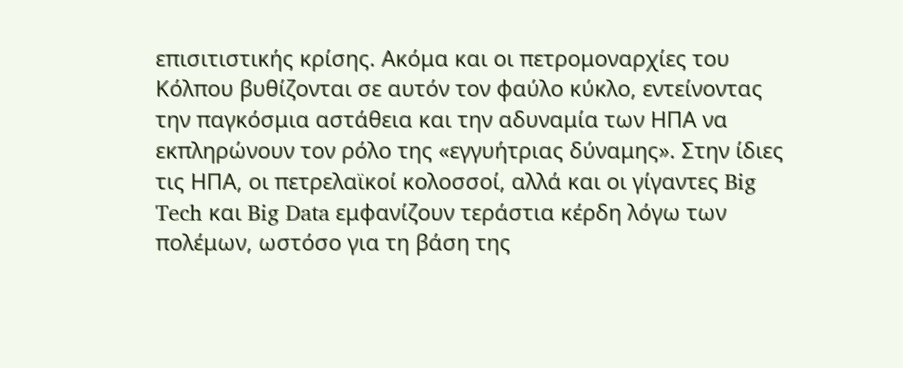επισιτιστικής κρίσης. Ακόμα και οι πετρομοναρχίες του Κόλπου βυθίζονται σε αυτόν τον φαύλο κύκλο, εντείνοντας την παγκόσμια αστάθεια και την αδυναμία των ΗΠΑ να εκπληρώνουν τον ρόλο της «εγγυήτριας δύναμης». Στην ίδιες τις ΗΠΑ, οι πετρελαϊκοί κολοσσοί, αλλά και οι γίγαντες Big Tech και Big Data εμφανίζουν τεράστια κέρδη λόγω των πολέμων, ωστόσο για τη βάση της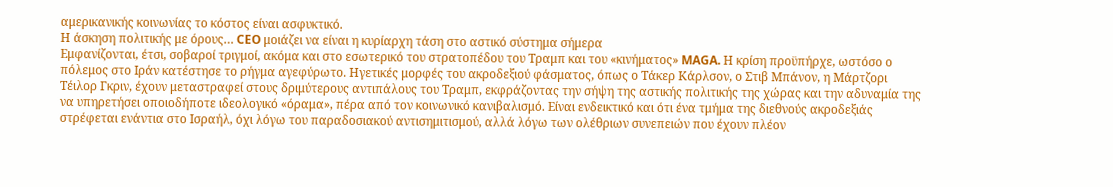αμερικανικής κοινωνίας το κόστος είναι ασφυκτικό.
Η άσκηση πολιτικής με όρους… CEO μοιάζει να είναι η κυρίαρχη τάση στο αστικό σύστημα σήμερα
Εμφανίζονται, έτσι, σοβαροί τριγμοί, ακόμα και στο εσωτερικό του στρατοπέδου του Τραμπ και του «κινήματος» MAGA. Η κρίση προϋπήρχε, ωστόσο ο πόλεμος στο Ιράν κατέστησε το ρήγμα αγεφύρωτο. Ηγετικές μορφές του ακροδεξιού φάσματος, όπως ο Τάκερ Κάρλσον, ο Στιβ Μπάνον, η Μάρτζορι Τέιλορ Γκριν, έχουν μεταστραφεί στους δριμύτερους αντιπάλους του Τραμπ, εκφράζοντας την σήψη της αστικής πολιτικής της χώρας και την αδυναμία της να υπηρετήσει οποιοδήποτε ιδεολογικό «όραμα», πέρα από τον κοινωνικό κανιβαλισμό. Είναι ενδεικτικό και ότι ένα τμήμα της διεθνούς ακροδεξιάς στρέφεται ενάντια στο Ισραήλ, όχι λόγω του παραδοσιακού αντισημιτισμού, αλλά λόγω των ολέθριων συνεπειών που έχουν πλέον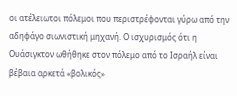οι ατέλειωτοι πόλεμοι που περιστρέφονται γύρω από την αδηφάγο σιωνιστική μηχανή. Ο ισχυρισμός ότι η Ουάσιγκτον ωθήθηκε στον πόλεμο από το Ισραήλ είναι βέβαια αρκετά «βολικός»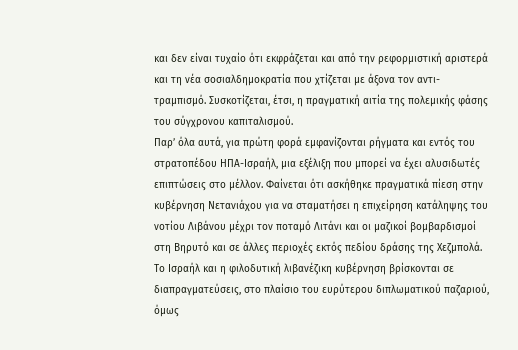και δεν είναι τυχαίο ότι εκφράζεται και από την ρεφορμιστική αριστερά και τη νέα σοσιαλδημοκρατία που χτίζεται με άξονα τον αντι-τραμπισμό. Συσκοτίζεται, έτσι, η πραγματική αιτία της πολεμικής φάσης του σύγχρονου καπιταλισμού.
Παρ’ όλα αυτά, για πρώτη φορά εμφανίζονται ρήγματα και εντός του στρατοπέδου ΗΠΑ-Ισραήλ, μια εξέλιξη που μπορεί να έχει αλυσιδωτές επιπτώσεις στο μέλλον. Φαίνεται ότι ασκήθηκε πραγματικά πίεση στην κυβέρνηση Νετανιάχου για να σταματήσει η επιχείρηση κατάληψης του νοτίου Λιβάνου μέχρι τον ποταμό Λιτάνι και οι μαζικοί βομβαρδισμοί στη Βηρυτό και σε άλλες περιοχές εκτός πεδίου δράσης της Χεζμπολά. Το Ισραήλ και η φιλοδυτική λιβανέζικη κυβέρνηση βρίσκονται σε διαπραγματεύσεις, στο πλαίσιο του ευρύτερου διπλωματικού παζαριού, όμως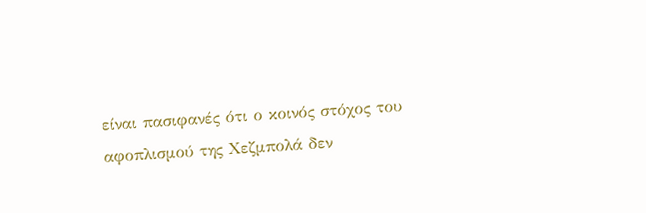είναι πασιφανές ότι ο κοινός στόχος του αφοπλισμού της Χεζμπολά δεν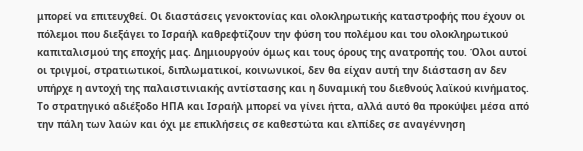μπορεί να επιτευχθεί. Οι διαστάσεις γενοκτονίας και ολοκληρωτικής καταστροφής που έχουν οι πόλεμοι που διεξάγει το Ισραήλ καθρεφτίζουν την φύση του πολέμου και του ολοκληρωτικού καπιταλισμού της εποχής μας. Δημιουργούν όμως και τους όρους της ανατροπής του. Όλοι αυτοί οι τριγμοί, στρατιωτικοί, διπλωματικοί, κοινωνικοί, δεν θα είχαν αυτή την διάσταση αν δεν υπήρχε η αντοχή της παλαιστινιακής αντίστασης και η δυναμική του διεθνούς λαϊκού κινήματος. Το στρατηγικό αδιέξοδο ΗΠΑ και Ισραήλ μπορεί να γίνει ήττα, αλλά αυτό θα προκύψει μέσα από την πάλη των λαών και όχι με επικλήσεις σε καθεστώτα και ελπίδες σε αναγέννηση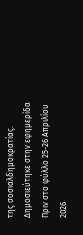της σοσιαλδημοκρατίας.
Δημοσιεύτηκε στην εφημερίδα Πριν στο φύλλο 25-26 Απριλίου 2026